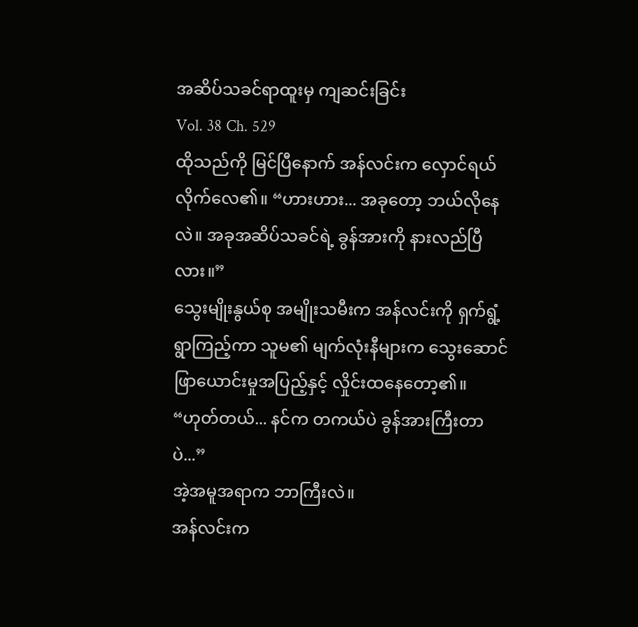အဆိပ်သခင်ရာထူးမှ ကျဆင်းခြင်း
Vol. 38 Ch. 529
ထိုသည်ကို မြင်ပြီနောက် အန်လင်းက လှောင်ရယ်လိုက်လေ၏။ “ဟားဟား... အခုတော့ ဘယ်လိုနေလဲ။ အခုအဆိပ်သခင်ရဲ့ ခွန်အားကို နားလည်ပြီလား။”
သွေးမျိုးနွယ်စု အမျိုးသမီးက အန်လင်းကို ရှက်ရွံ့ရွာကြည့်ကာ သူမ၏ မျက်လုံးနီများက သွေးဆောင်ဖြာယောင်းမှုအပြည့်နှင့် လှိုင်းထနေတော့၏။ “ဟုတ်တယ်... နင်က တကယ်ပဲ ခွန်အားကြီးတာပဲ...”
အဲ့အမူအရာက ဘာကြီးလဲ။
အန်လင်းက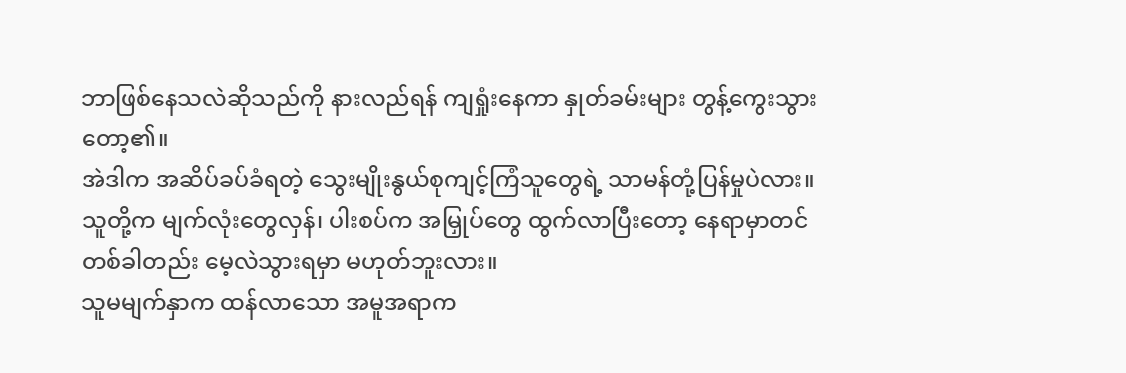ဘာဖြစ်နေသလဲဆိုသည်ကို နားလည်ရန် ကျရှုံးနေကာ နှုတ်ခမ်းများ တွန့်ကွေးသွားတော့၏။
အဲဒါက အဆိပ်ခပ်ခံရတဲ့ သွေးမျိုးနွယ်စုကျင့်ကြံသူတွေရဲ့ သာမန်တုံ့ပြန်မှုပဲလား။
သူတို့က မျက်လုံးတွေလှန်၊ ပါးစပ်က အမြှုပ်တွေ ထွက်လာပြီးတော့ နေရာမှာတင် တစ်ခါတည်း မေ့လဲသွားရမှာ မဟုတ်ဘူးလား။
သူမမျက်နှာက ထန်လာသော အမူအရာက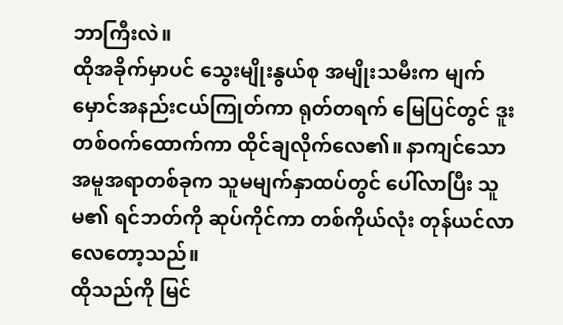ဘာကြီးလဲ။
ထိုအခိုက်မှာပင် သွေးမျိုးနွယ်စု အမျိုးသမီးက မျက်မှောင်အနည်းငယ်ကြုတ်ကာ ရုတ်တရက် မြေပြင်တွင် ဒူးတစ်ဝက်ထောက်ကာ ထိုင်ချလိုက်လေ၏။ နာကျင်သော အမူအရာတစ်ခုက သူမမျက်နှာထပ်တွင် ပေါ်လာပြီး သူမ၏ ရင်ဘတ်ကို ဆုပ်ကိုင်ကာ တစ်ကိုယ်လုံး တုန်ယင်လာလေတော့သည်။
ထိုသည်ကို မြင်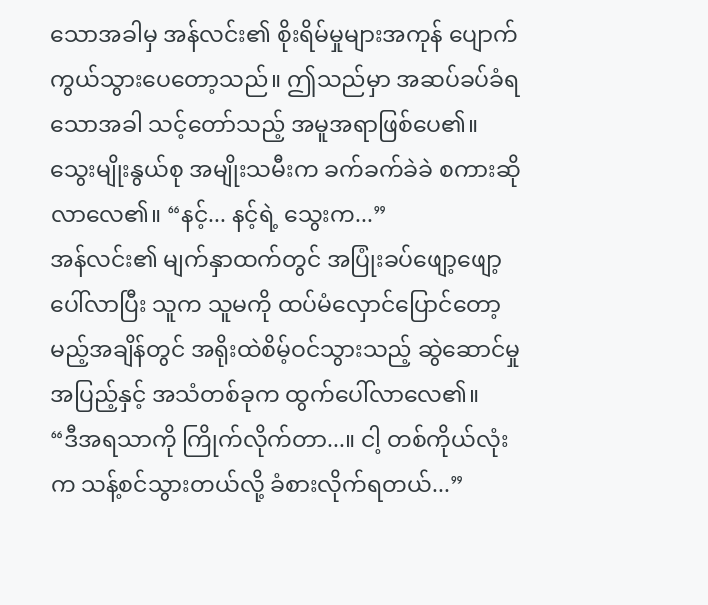သောအခါမှ အန်လင်း၏ စိုးရိမ်မှုများအကုန် ပျောက်ကွယ်သွားပေတော့သည်။ ဤသည်မှာ အဆပ်ခပ်ခံရသောအခါ သင့်တော်သည့် အမူအရာဖြစ်ပေ၏။
သွေးမျိုးနွယ်စု အမျိုးသမီးက ခက်ခက်ခဲခဲ စကားဆိုလာလေ၏။ “နင့်... နင့်ရဲ့ သွေးက...”
အန်လင်း၏ မျက်နှာထက်တွင် အပြုံးခပ်ဖျော့ဖျော့ပေါ်လာပြီး သူက သူမကို ထပ်မံလှောင်ပြောင်တော့မည့်အချိန်တွင် အရိုးထဲစိမ့်ဝင်သွားသည့် ဆွဲဆောင်မှုအပြည့်နှင့် အသံတစ်ခုက ထွက်ပေါ်လာလေ၏။
“ဒီအရသာကို ကြိုက်လိုက်တာ...။ ငါ့ တစ်ကိုယ်လုံးက သန့်စင်သွားတယ်လို့ ခံစားလိုက်ရတယ်...”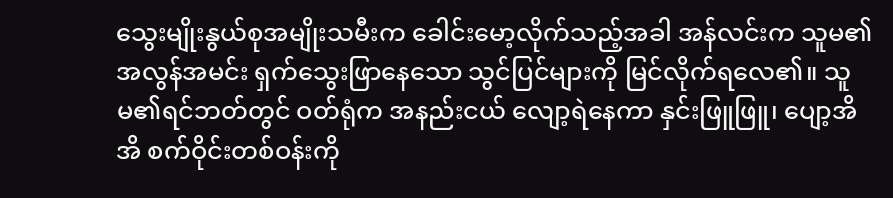သွေးမျိုးနွယ်စုအမျိုးသမီးက ခေါင်းမော့လိုက်သည့်အခါ အန်လင်းက သူမ၏ အလွန်အမင်း ရှက်သွေးဖြာနေသော သွင်ပြင်များကို မြင်လိုက်ရလေ၏။ သူမ၏ရင်ဘတ်တွင် ဝတ်ရုံက အနည်းငယ် လျော့ရဲနေကာ နှင်းဖြူဖြူ၊ ပျော့အိအိ စက်ဝိုင်းတစ်ဝန်းကို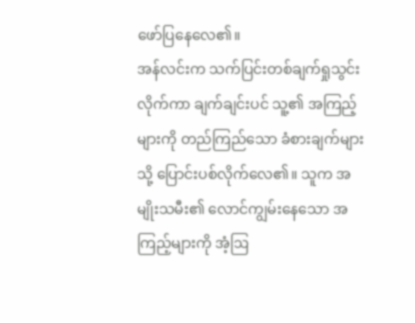ဖော်ပြနေလေ၏။
အန်လင်းက သက်ပြင်းတစ်ချက်ရှုသွင်းလိုက်ကာ ချက်ချင်းပင် သူ့၏ အကြည့်များကို တည်ကြည်သော ခံစားချက်များသို့ ပြောင်းပစ်လိုက်လေ၏။ သူက အမျိုးသမီး၏ လောင်ကျွမ်းနေသော အကြည့်များကို အံ့ဩ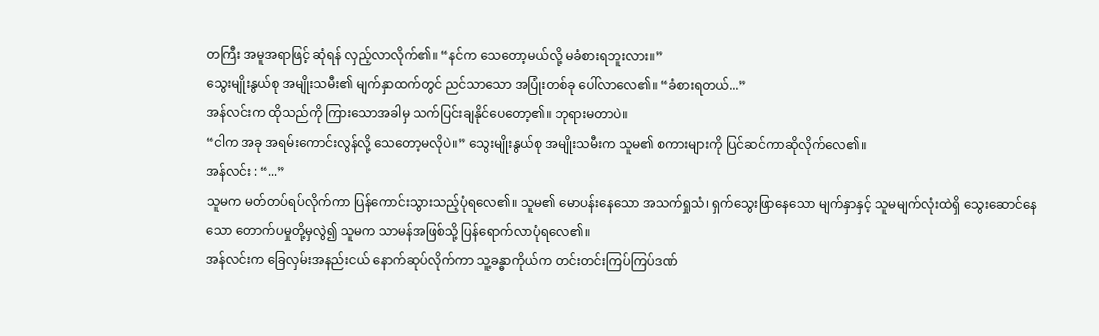တကြီး အမူအရာဖြင့် ဆုံရန် လှည့်လာလိုက်၏။ “နင်က သေတော့မယ်လို့ မခံစားရဘူးလား။”
သွေးမျိုးနွယ်စု အမျိုးသမီး၏ မျက်နှာထက်တွင် ညင်သာသော အပြုံးတစ်ခု ပေါ်လာလေ၏။ “ခံစားရတယ်...”
အန်လင်းက ထိုသည်ကို ကြားသောအခါမှ သက်ပြင်းချနိုင်ပေတော့၏။ ဘုရားမတာပဲ။
“ငါက အခု အရမ်းကောင်းလွန်လို့ သေတော့မလိုပဲ။” သွေးမျိုးနွယ်စု အမျိုးသမီးက သူမ၏ စကားများကို ပြင်ဆင်ကာဆိုလိုက်လေ၏။
အန်လင်း : “...”
သူမက မတ်တပ်ရပ်လိုက်ကာ ပြန်ကောင်းသွားသည့်ပုံရလေ၏။ သူမ၏ မောပန်းနေသော အသက်ရှုသံ၊ ရှက်သွေးဖြာနေသော မျက်နှာနှင့် သူမမျက်လုံးထဲရှိ သွေးဆောင်နေသော တောက်ပမှုတို့မှလွဲ၍ သူမက သာမန်အဖြစ်သို့ ပြန်ရောက်လာပုံရလေ၏။
အန်လင်းက ခြေလှမ်းအနည်းငယ် နောက်ဆုပ်လိုက်ကာ သူ့ခန္ဓာကိုယ်က တင်းတင်းကြပ်ကြပ်ဒဏ်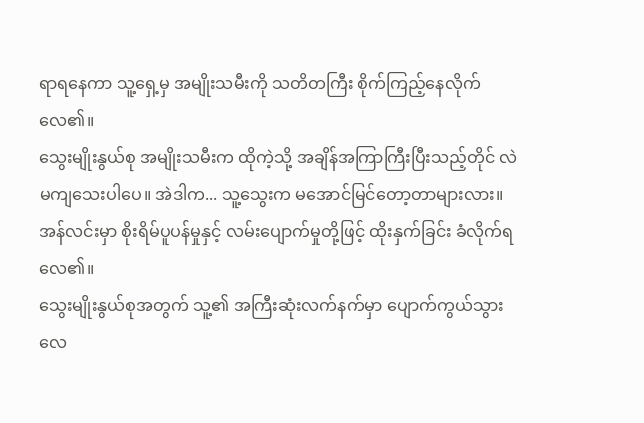ရာရနေကာ သူ့ရှေ့မှ အမျိုးသမီးကို သတိတကြီး စိုက်ကြည့်နေလိုက်လေ၏။
သွေးမျိုးနွယ်စု အမျိုးသမီးက ထိုကဲ့သို့ အချိန်အကြာကြီးပြီးသည့်တိုင် လဲမကျသေးပါပေ။ အဲဒါက... သူ့သွေးက မအောင်မြင်တော့တာများလား။
အန်လင်းမှာ စိုးရိမ်ပူပန်မှုနှင့် လမ်းပျောက်မှုတို့ဖြင့် ထိုးနှက်ခြင်း ခံလိုက်ရလေ၏။
သွေးမျိုးနွယ်စုအတွက် သူ့၏ အကြီးဆုံးလက်နက်မှာ ပျောက်ကွယ်သွားလေ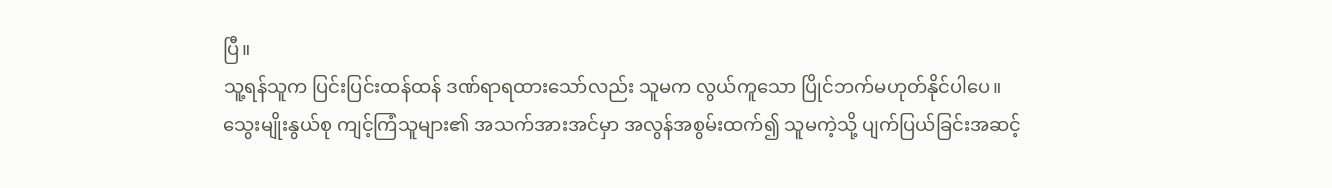ပြီ။
သူ့ရန်သူက ပြင်းပြင်းထန်ထန် ဒဏ်ရာရထားသော်လည်း သူမက လွယ်ကူသော ပြိုင်ဘက်မဟုတ်နိုင်ပါပေ။
သွေးမျိုးနွယ်စု ကျင့်ကြံသူများ၏ အသက်အားအင်မှာ အလွန်အစွမ်းထက်၍ သူမကဲ့သို့ ပျက်ပြယ်ခြင်းအဆင့်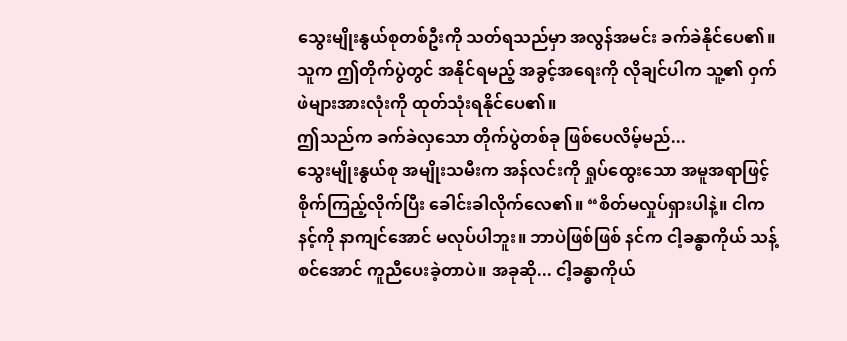သွေးမျိုးနွယ်စုတစ်ဦးကို သတ်ရသည်မှာ အလွန်အမင်း ခက်ခဲနိုင်ပေ၏။
သူက ဤတိုက်ပွဲတွင် အနိုင်ရမည့် အခွင့်အရေးကို လိုချင်ပါက သူ့၏ ဝှက်ဖဲများအားလုံးကို ထုတ်သုံးရနိုင်ပေ၏။
ဤသည်က ခက်ခဲလှသော တိုက်ပွဲတစ်ခု ဖြစ်ပေလိမ့်မည်...
သွေးမျိုးနွယ်စု အမျိုးသမီးက အန်လင်းကို ရှုပ်ထွေးသော အမူအရာဖြင့် စိုက်ကြည့်လိုက်ပြီး ခေါင်းခါလိုက်လေ၏။ “စိတ်မလှုပ်ရှားပါနဲ့။ ငါက နင့်ကို နာကျင်အောင် မလုပ်ပါဘူး။ ဘာပဲဖြစ်ဖြစ် နင်က ငါ့ခန္ဓာကိုယ် သန့်စင်အောင် ကူညီပေးခဲ့တာပဲ။ အခုဆို... ငါ့ခန္ဓာကိုယ်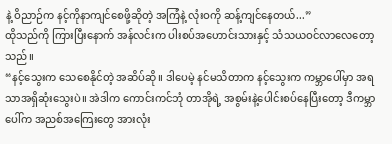နဲ့ ဝိညာဉ်က နင့်ကိုနာကျင်စေဖို့ဆိုတဲ့ အကြံနဲ့ လုံးဝကို ဆန့်ကျင်နေတယ်...”
ထိုသည်ကို ကြားပြီးနောက် အန်လင်းက ပါးစပ်အဟောင်းသားနှင့် သံသယဝင်လာလေတော့သည်။
“နင့်သွေးက သေစေနိုင်တဲ့ အဆိပ်ဆို။ ဒါပေမဲ့ နင်မသိတာက နင့်သွေးက ကမ္ဘာပေါ်မှာ အရသာအရှိဆုံးသွေးပဲ။ အဲဒါက ကောင်းကင်ဘုံ တာအိုရဲ့ အစွမ်းနဲ့ပေါင်းစပ်နေပြီးတော့ ဒီကမ္ဘာပေါ်က အညစ်အကြေးတွေ အားလုံး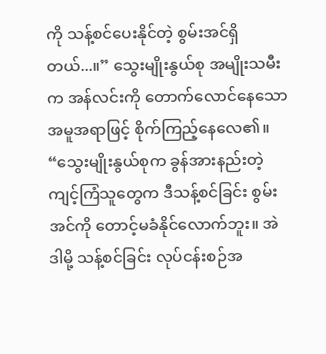ကို သန့်စင်ပေးနိုင်တဲ့ စွမ်းအင်ရှိတယ်...။” သွေးမျိုးနွယ်စု အမျိုးသမီးက အန်လင်းကို တောက်လောင်နေသော အမူအရာဖြင့် စိုက်ကြည့်နေလေ၏။ “သွေးမျိုးနွယ်စုက ခွန်အားနည်းတဲ့ ကျင့်ကြံသူတွေက ဒီသန့်စင်ခြင်း စွမ်းအင်ကို တောင့်မခံနိုင်လောက်ဘူး။ အဲဒါမို့ သန့်စင်ခြင်း လုပ်ငန်းစဉ်အ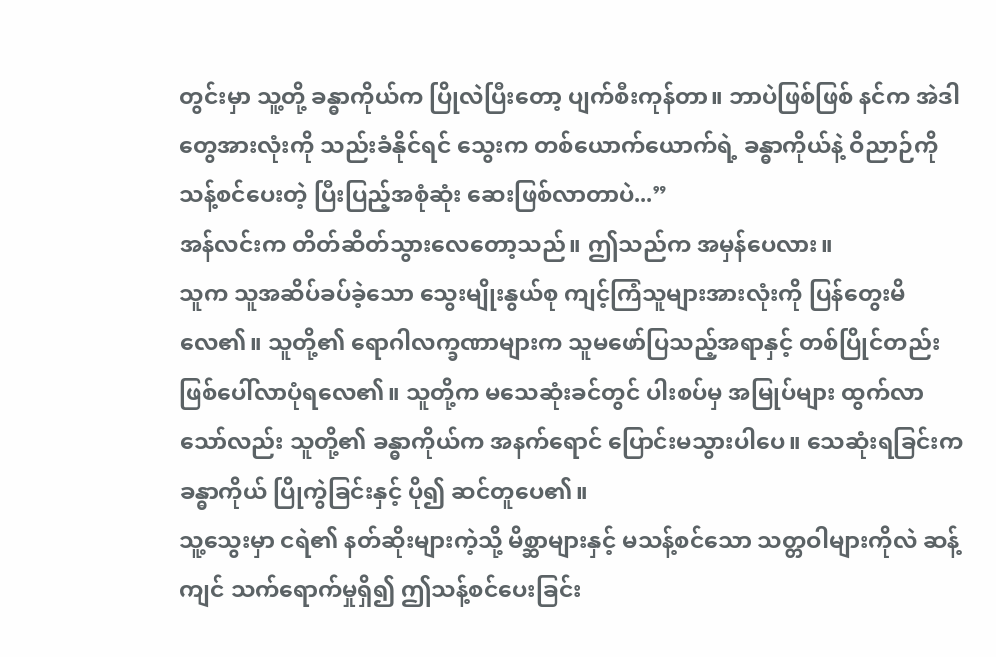တွင်းမှာ သူ့တို့ ခန္ဓာကိုယ်က ပြိုလဲပြီးတော့ ပျက်စီးကုန်တာ။ ဘာပဲဖြစ်ဖြစ် နင်က အဲဒါတွေအားလုံးကို သည်းခံနိုင်ရင် သွေးက တစ်ယောက်ယောက်ရဲ့ ခန္ဓာကိုယ်နဲ့ ဝိညာဉ်ကို သန့်စင်ပေးတဲ့ ပြီးပြည့်အစုံဆုံး ဆေးဖြစ်လာတာပဲ...”
အန်လင်းက တိတ်ဆိတ်သွားလေတော့သည်။ ဤသည်က အမှန်ပေလား။
သူက သူအဆိပ်ခပ်ခဲ့သော သွေးမျိုးနွယ်စု ကျင့်ကြံသူများအားလုံးကို ပြန်တွေးမိလေ၏။ သူတို့၏ ရောဂါလက္ခဏာများက သူမဖော်ပြသည့်အရာနှင့် တစ်ပြိုင်တည်းဖြစ်ပေါ်လာပုံရလေ၏။ သူတို့က မသေဆုံးခင်တွင် ပါးစပ်မှ အမြုပ်များ ထွက်လာသော်လည်း သူတို့၏ ခန္ဓာကိုယ်က အနက်ရောင် ပြောင်းမသွားပါပေ။ သေဆုံးရခြင်းက ခန္ဓာကိုယ် ပြိုကွဲခြင်းနှင့် ပို၍ ဆင်တူပေ၏။
သူ့သွေးမှာ ငရဲ၏ နတ်ဆိုးများကဲ့သို့ မိစ္ဆာများနှင့် မသန့်စင်သော သတ္တဝါများကိုလဲ ဆန့်ကျင် သက်ရောက်မှုရှိ၍ ဤသန့်စင်ပေးခြင်း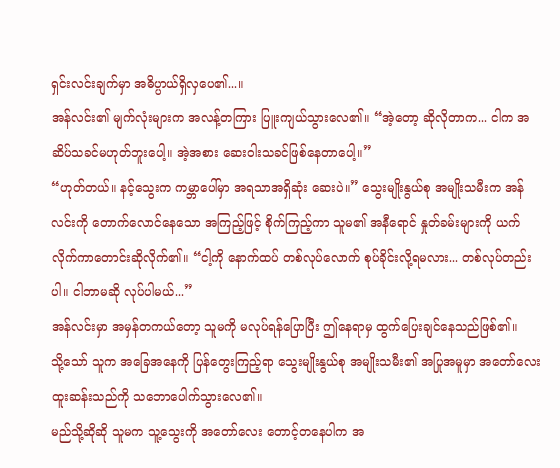ရှင်းလင်းချက်မှာ အဓိပ္ပာယ်ရှိလှပေ၏...။
အန်လင်း၏ မျက်လုံးများက အလန့်တကြား ပြူးကျယ်သွားလေ၏။ “အဲ့တော့ ဆိုလိုတာက... ငါက အဆိပ်သခင်မဟုတ်ဘူးပေါ့။ အဲ့အစား ဆေးဝါးသခင်ဖြစ်နေတာပေါ့။”
“ဟုတ်တယ်။ နင့်သွေးက ကမ္ဘာပေါ်မှာ အရသာအရှိဆုံး ဆေးပဲ။” သွေးမျိုးနွယ်စု အမျိုးသမီးက အန်လင်းကို တောက်လောင်နေသော အကြည့်ဖြင့် စိုက်ကြည့်ကာ သူမ၏ အနီရောင် နှုတ်ခမ်းများကို ယက်လိုက်ကာတောင်းဆိုလိုက်၏။ “ငါ့ကို နောက်ထပ် တစ်လုပ်လောက် စုပ်ခိုင်းလို့ရမလား... တစ်လုပ်တည်းပါ။ ငါဘာမဆို လုပ်ပါမယ်...”
အန်လင်းမှာ အမှန်တကယ်တော့ သူမကို မလုပ်ရန်ပြောပြီး ဤနေရာမှ ထွက်ပြေးချင်နေသည်ဖြစ်၏။
သို့သော် သူက အခြေအနေကို ပြန်တွေးကြည့်ရာ သွေးမျိုးနွယ်စု အမျိုးသမီး၏ အပြုအမူမှာ အတော်လေးထူးဆန်းသည်ကို သဘောပေါက်သွားလေ၏။
မည်သို့ဆိုဆို သူမက သူ့သွေးကို အတော်လေး တောင့်တနေပါက အ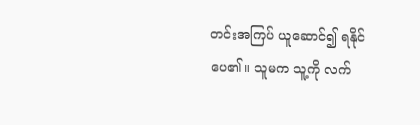တင်းအကြပ် ယူဆောင်၍ ရနိုင်ပေ၏။ သူမက သူ့ကို လက်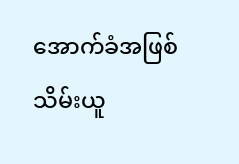အောက်ခံအဖြစ် သိမ်းယူ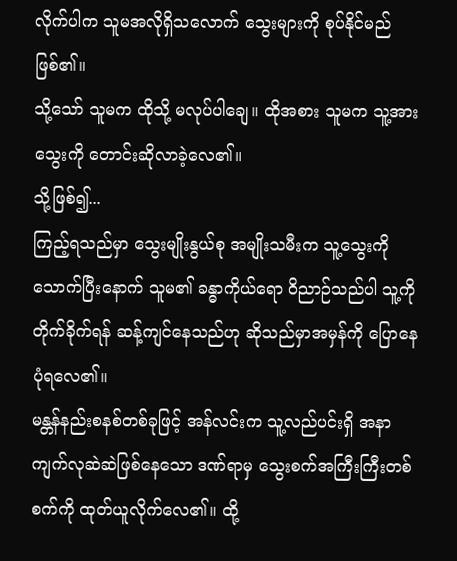လိုက်ပါက သူမအလိုရှိသလောက် သွေးများကို စုပ်နိုင်မည်ဖြစ်၏။
သို့သော် သူမက ထိုသို့ မလုပ်ပါချေ။ ထိုအစား သူမက သူ့အား သွေးကို တောင်းဆိုလာခဲ့လေ၏။
သို့ဖြစ်၍...
ကြည့်ရသည်မှာ သွေးမျိုးနွယ်စု အမျိုးသမီးက သူ့သွေးကို သောက်ပြီးနောက် သူမ၏ ခန္ဓာကိုယ်ရော ဝိညာဉ်သည်ပါ သူ့ကို တိုက်ခိုက်ရန် ဆန့်ကျင်နေသည်ဟု ဆိုသည်မှာအမှန်ကို ပြောနေပုံရလေ၏။
မန္တန်နည်းစနစ်တစ်ခုဖြင့် အန်လင်းက သူ့လည်ပင်းရှိ အနာကျက်လုဆဲဆဲဖြစ်နေသော ဒဏ်ရာမှ သွေးစက်အကြီးကြီးတစ်စက်ကို ထုတ်ယူလိုက်လေ၏။ ထို့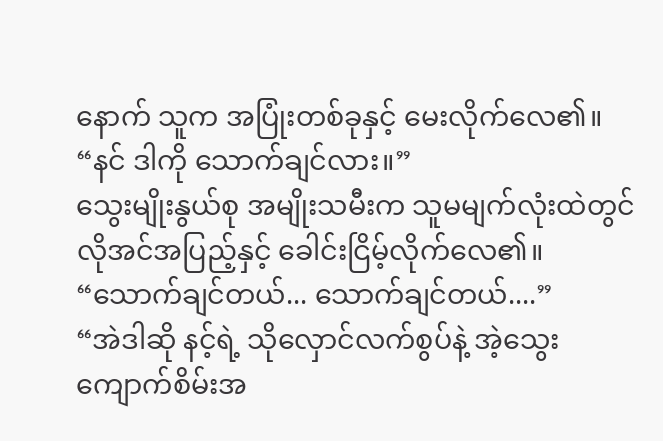နောက် သူက အပြုံးတစ်ခုနှင့် မေးလိုက်လေ၏။ “နင် ဒါကို သောက်ချင်လား။”
သွေးမျိုးနွယ်စု အမျိုးသမီးက သူမမျက်လုံးထဲတွင် လိုအင်အပြည့်နှင့် ခေါင်းငြိမ့်လိုက်လေ၏။ “သောက်ချင်တယ်... သောက်ချင်တယ်....”
“အဲဒါဆို နင့်ရဲ့ သိုလှောင်လက်စွပ်နဲ့ အဲ့သွေးကျောက်စိမ်းအ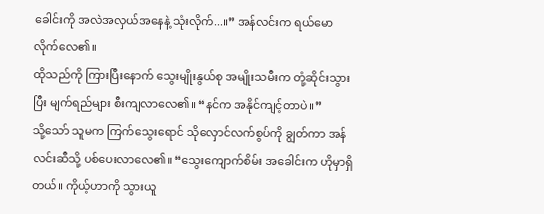ခေါင်းကို အလဲအလှယ်အနေနဲ့ သုံးလိုက်...။” အန်လင်းက ရယ်မောလိုက်လေ၏။
ထိုသည်ကို ကြားပြီးနောက် သွေးမျိုးနွယ်စု အမျိုးသမီးက တုံ့ဆိုင်းသွားပြီး မျက်ရည်များ စီးကျလာလေ၏။ “နင်က အနိုင်ကျင့်တာပဲ။”
သို့သော် သူမက ကြက်သွေးရောင် သိုလှောင်လက်စွပ်ကို ချွတ်ကာ အန်လင်းဆီသို့ ပစ်ပေးလာလေ၏။ “သွေးကျောက်စိမ်း အခေါင်းက ဟိုမှာရှိတယ်။ ကိုယ့်ဟာကို သွားယူ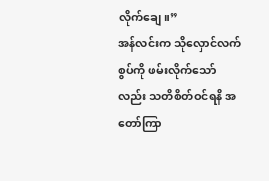လိုက်ချေ။”
အန်လင်းက သိုလှောင်လက်စွပ်ကို ဖမ်းလိုက်သော်လည်း သတိစိတ်ဝင်ရနိ အတော်ကြာ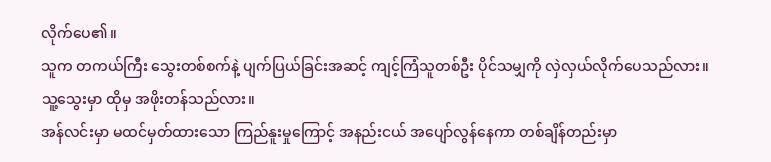လိုက်ပေ၏။
သူက တကယ်ကြီး သွေးတစ်စက်နဲ့ ပျက်ပြယ်ခြင်းအဆင့် ကျင့်ကြံသူတစ်ဦး ပိုင်သမျှကို လှဲလှယ်လိုက်ပေသည်လား။
သူ့သွေးမှာ ထိုမှ အဖိုးတန်သည်လား။
အန်လင်းမှာ မထင်မှတ်ထားသော ကြည်နူးမှုကြောင့် အနည်းငယ် အပျော်လွန်နေကာ တစ်ချိန်တည်းမှာ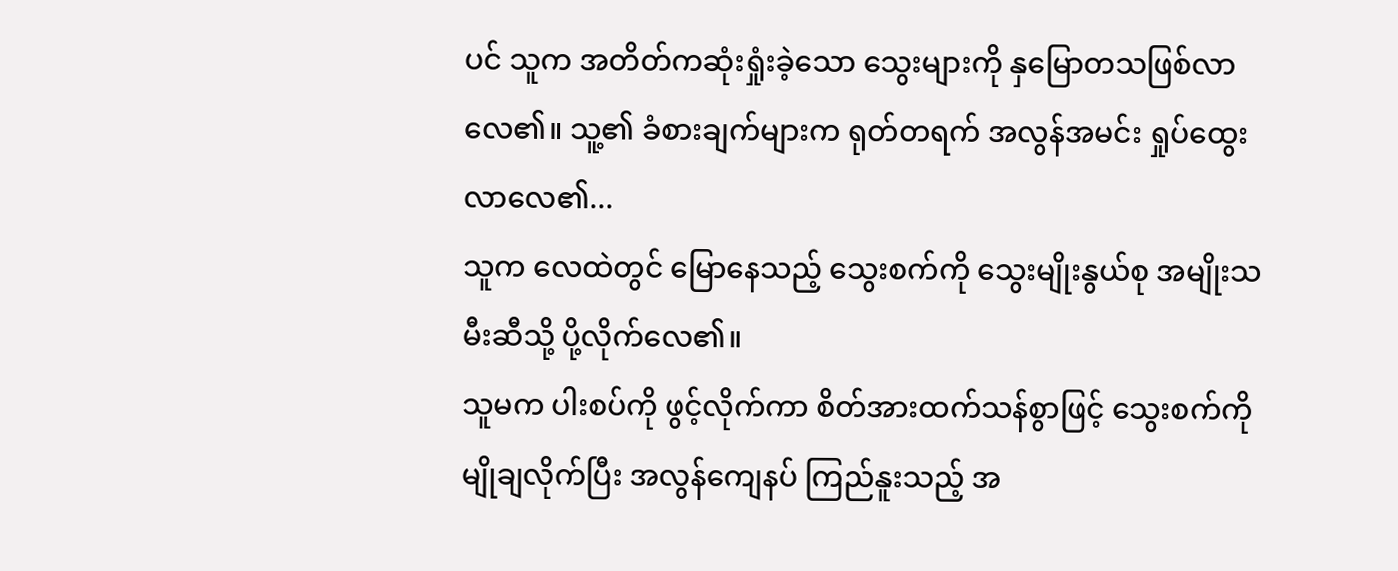ပင် သူက အတိတ်ကဆုံးရှုံးခဲ့သော သွေးများကို နှမြောတသဖြစ်လာလေ၏။ သူ့၏ ခံစားချက်များက ရုတ်တရက် အလွန်အမင်း ရှုပ်ထွေးလာလေ၏...
သူက လေထဲတွင် မြောနေသည့် သွေးစက်ကို သွေးမျိုးနွယ်စု အမျိုးသမီးဆီသို့ ပို့လိုက်လေ၏။
သူမက ပါးစပ်ကို ဖွင့်လိုက်ကာ စိတ်အားထက်သန်စွာဖြင့် သွေးစက်ကို မျိုချလိုက်ပြီး အလွန်ကျေနပ် ကြည်နူးသည့် အ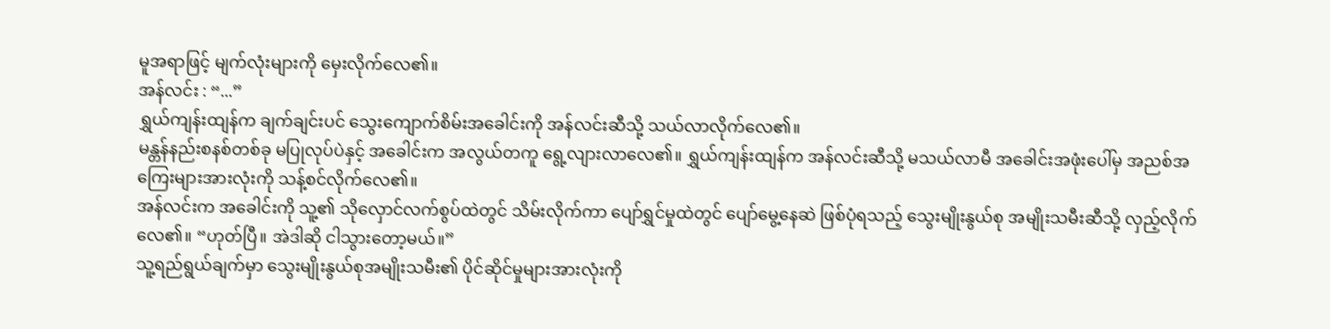မူအရာဖြင့် မျက်လုံးများကို မှေးလိုက်လေ၏။
အန်လင်း : “...”
ရွှယ်ကျန်းထျန်က ချက်ချင်းပင် သွေးကျောက်စိမ်းအခေါင်းကို အန်လင်းဆီသို့ သယ်လာလိုက်လေ၏။
မန္တန်နည်းစနစ်တစ်ခု မပြုလုပ်ပဲနှင့် အခေါင်းက အလွယ်တကူ ရွေ့လျားလာလေ၏။ ရွှယ်ကျန်းထျန်က အန်လင်းဆီသို့ မသယ်လာမီ အခေါင်းအဖုံးပေါ်မှ အညစ်အကြေးများအားလုံးကို သန့်စင်လိုက်လေ၏။
အန်လင်းက အခေါင်းကို သူ့၏ သိုလှောင်လက်စွပ်ထဲတွင် သိမ်းလိုက်ကာ ပျော်ရွှင်မှုထဲတွင် ပျော်မွေ့နေဆဲ ဖြစ်ပုံရသည့် သွေးမျိုးနွယ်စု အမျိုးသမီးဆီသို့ လှည့်လိုက်လေ၏။ “ဟုတ်ပြီ။ အဲဒါဆို ငါသွားတော့မယ်။”
သူ့ရည်ရွယ်ချက်မှာ သွေးမျိုးနွယ်စုအမျိုးသမီး၏ ပိုင်ဆိုင်မှုများအားလုံးကို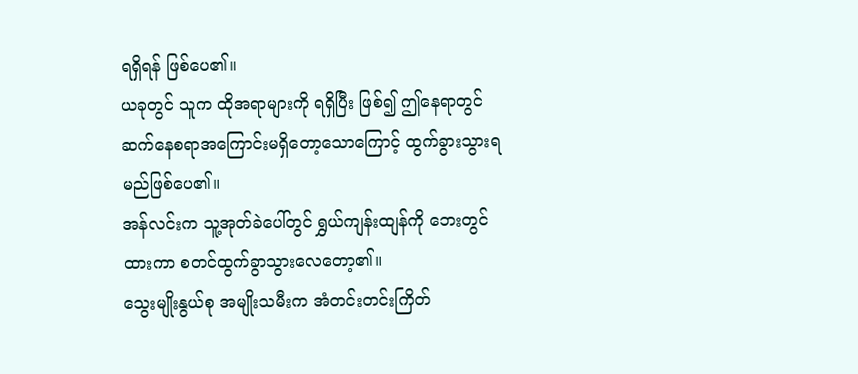ရရှိရန် ဖြစ်ပေ၏။
ယခုတွင် သူက ထိုအရာများကို ရရှိပြီး ဖြစ်၍ ဤနေရာတွင် ဆက်နေစရာအကြောင်းမရှိတော့သောကြောင့် ထွက်ခွားသွားရမည်ဖြစ်ပေ၏။
အန်လင်းက သူ့အုတ်ခဲပေါ်တွင် ရွှယ်ကျန်းထျန်ကို ဘေးတွင်ထားကာ စတင်ထွက်ခွာသွားလေတော့၏။
သွေးမျိုးနွယ်စု အမျိုးသမီးက အံတင်းတင်းကြိတ်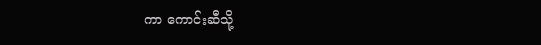ကာ ကောင်းဆီသို့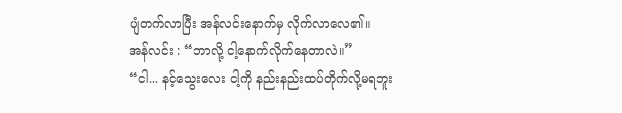ပျံတက်လာပြီး အန်လင်းနောက်မှ လိုက်လာလေ၏။
အန်လင်း : “ဘာလို့ ငါ့နောက်လိုက်နေတာလဲ။”
“ငါ... နင့်သွေးလေး ငါ့ကို နည်းနည်းထပ်တိုက်လို့မရဘူး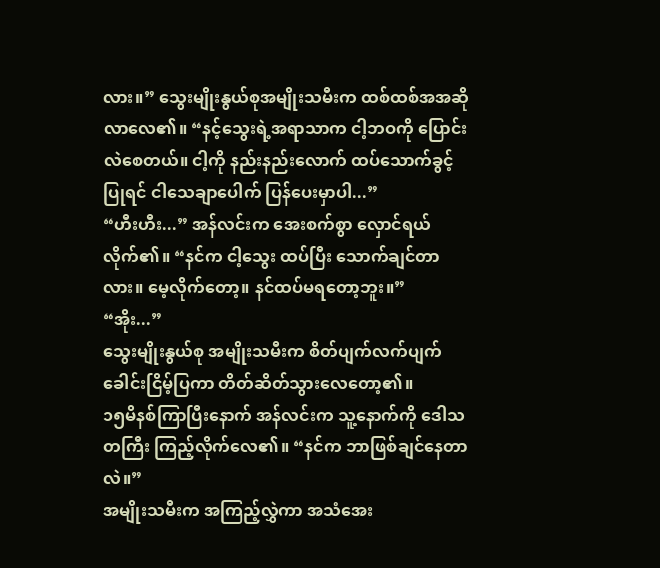လား။” သွေးမျိုးနွယ်စုအမျိုးသမီးက ထစ်ထစ်အအဆိုလာလေ၏။ “နင့်သွေးရဲ့အရာသာက ငါ့ဘဝကို ပြောင်းလဲစေတယ်။ ငါ့ကို နည်းနည်းလောက် ထပ်သောက်ခွင့်ပြုရင် ငါသေချာပေါက် ပြန်ပေးမှာပါ...”
“ဟီးဟီး...” အန်လင်းက အေးစက်စွာ လှောင်ရယ်လိုက်၏။ “နင်က ငါ့သွေး ထပ်ပြီး သောက်ချင်တာလား။ မေ့လိုက်တော့။ နင်ထပ်မရတော့ဘူး။”
“အိုး...”
သွေးမျိုးနွယ်စု အမျိုးသမီးက စိတ်ပျက်လက်ပျက်ခေါင်းငြိမ့်ပြကာ တိတ်ဆိတ်သွားလေတော့၏။
၁၅မိနစ်ကြာပြီးနောက် အန်လင်းက သူ့နောက်ကို ဒေါသတကြီး ကြည့်လိုက်လေ၏။ “နင်က ဘာဖြစ်ချင်နေတာလဲ။”
အမျိုးသမီးက အကြည့်လွှဲကာ အသံအေး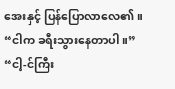အေးနှင့် ပြန်ပြောလာလေ၏။ “ငါက ခရီးသွားနေတာပါ။”
“ငါ့-င်ကြီး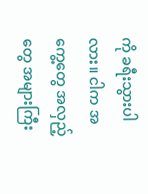ကို ခရီးသွားပါလား။ ငါက အကွေ့တွေ အလှည့်တွေ အများကြီး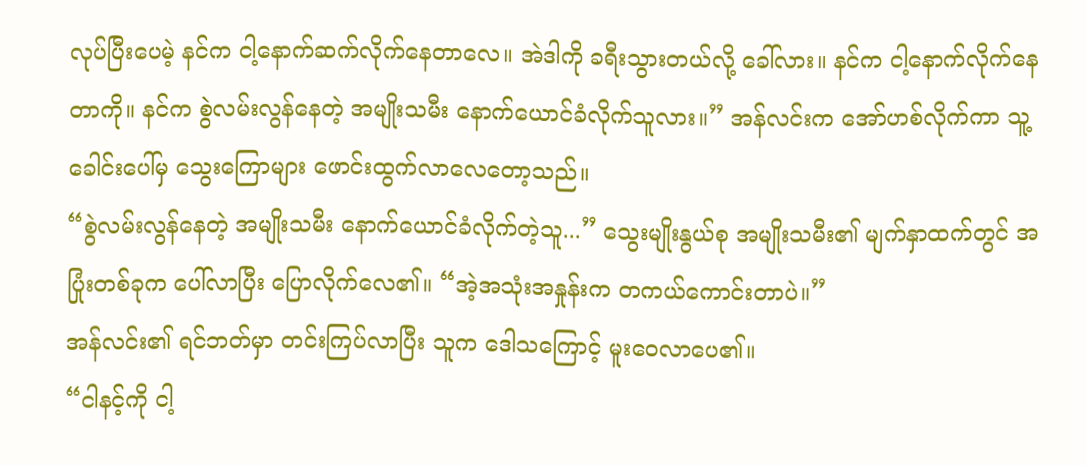လုပ်ပြီးပေမဲ့ နင်က ငါ့နောက်ဆက်လိုက်နေတာလေ။ အဲဒါကို ခရီးသွားတယ်လို့ ခေါ်လား။ နင်က ငါ့နောက်လိုက်နေတာကို။ နင်က စွဲလမ်းလွန်နေတဲ့ အမျိုးသမီး နောက်ယောင်ခံလိုက်သူလား။” အန်လင်းက အော်ဟစ်လိုက်ကာ သူ့ခေါင်းပေါ်မှ သွေးကြောများ ဖောင်းထွက်လာလေတော့သည်။
“စွဲလမ်းလွန်နေတဲ့ အမျိုးသမီး နောက်ယောင်ခံလိုက်တဲ့သူ...” သွေးမျိုးနွယ်စု အမျိုးသမီး၏ မျက်နှာထက်တွင် အပြုံးတစ်ခုက ပေါ်လာပြီး ပြောလိုက်လေ၏။ “အဲ့အသုံးအနှုန်းက တကယ်ကောင်းတာပဲ။”
အန်လင်း၏ ရင်ဘတ်မှာ တင်းကြပ်လာပြီး သူက ဒေါသကြောင့် မူးဝေလာပေ၏။
“ငါနင့်ကို ငါ့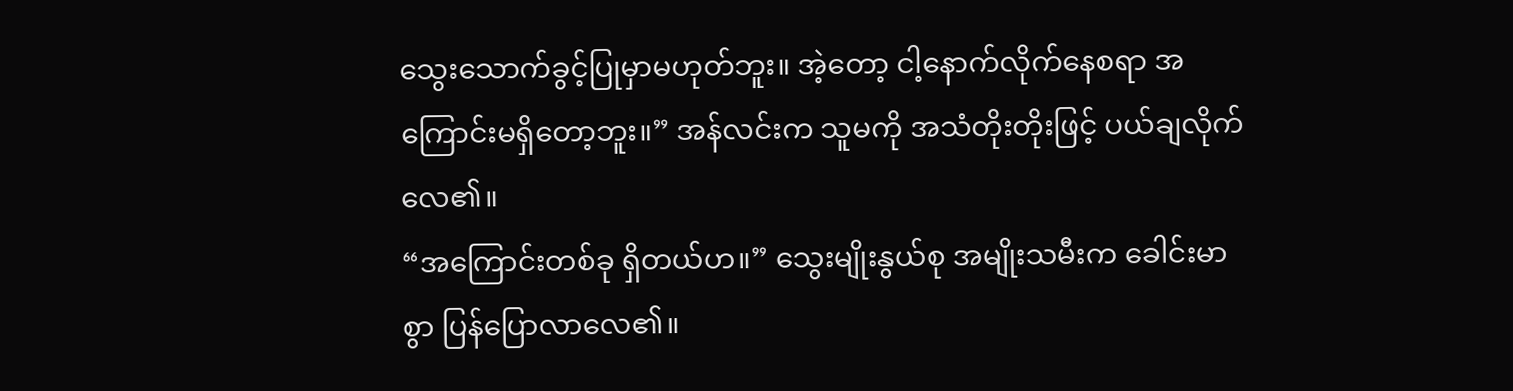သွေးသောက်ခွင့်ပြုမှာမဟုတ်ဘူး။ အဲ့တော့ ငါ့နောက်လိုက်နေစရာ အကြောင်းမရှိတော့ဘူး။” အန်လင်းက သူမကို အသံတိုးတိုးဖြင့် ပယ်ချလိုက်လေ၏။
“အကြောင်းတစ်ခု ရှိတယ်ဟ။” သွေးမျိုးနွယ်စု အမျိုးသမီးက ခေါင်းမာစွာ ပြန်ပြောလာလေ၏။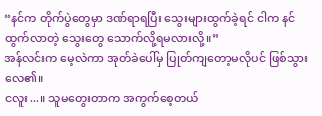“နင်က တိုက်ပွဲတွေမှာ ဒဏ်ရာရပြီး သွေးများထွက်ခဲ့ရင် ငါက နင်ထွက်လာတဲ့ သွေးတွေ သောက်လို့ရမလားလို့။”
အန်လင်းက မေ့လဲကာ အုတ်ခဲပေါ်မှ ပြုတ်ကျတော့မလိုပင် ဖြစ်သွားလေ၏။
ငလူး...။ သူမတွေးတာက အကွက်စေ့တယ်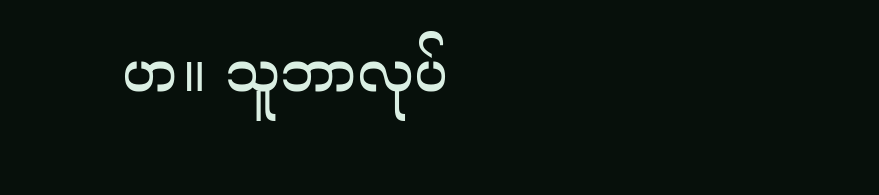ဟ။ သူဘာလုပ်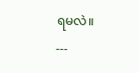ရမလဲ။
---